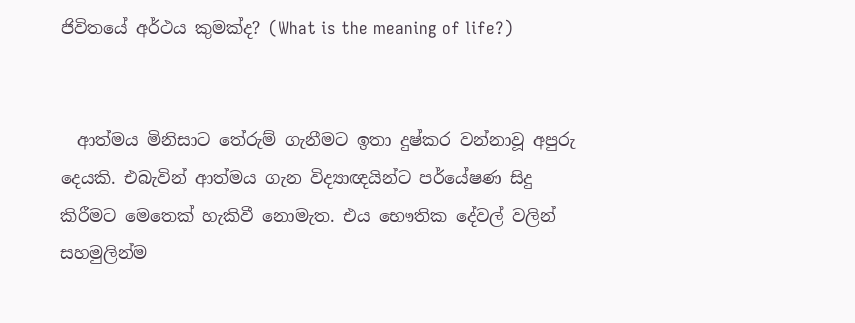ජිවිතයේ අර්ථය කුමක්ද? (What is the meaning of life?)


  ආත්මය මිනිසාට තේරුම් ගැනීමට ඉතා දුෂ්කර වන්නාවූ අපුරු දෙයකි. එබැවින් ආත්මය ගැන විද්‍යාඥයින්ට පර්යේෂණ සිදු කිරීමට මෙතෙක් හැකිවී නොමැත. එය භෞතික දේවල් වලින් සහමුලින්ම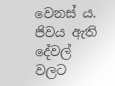වෙනස් ය.  ජිවය ඇති දේවල් වලට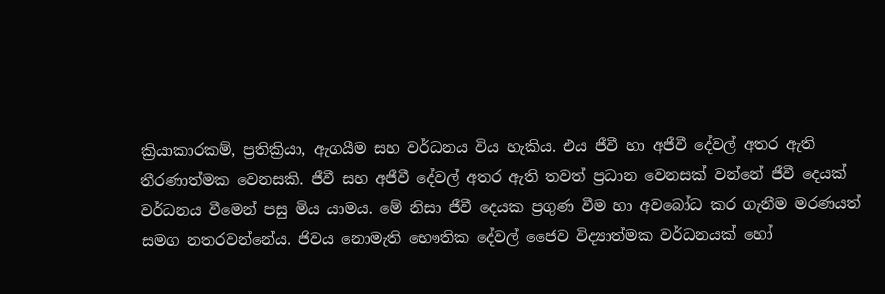ක්‍රියාකාරකම්, ප්‍රතික්‍රියා, ඇගයීම සහ වර්ධනය විය හැකිය. එය ජීවී හා අජීවී දේවල් අතර ඇති තීරණාත්මක වෙනසකි. ජීවී සහ අජීවී දේවල් අතර ඇති තවත් ප්‍රධාන වෙනසක් වන්නේ ජීවී දෙයක් වර්ධනය වීමෙන් පසු මිය යාමය. මේ නිසා ජීවී දෙයක ප්‍රගුණ වීම හා අවබෝධ කර ගැනීම මරණයත් සමග නතරවන්නේය. ජිවය නොමැති භෞතික දේවල් ජෛව විද්‍යාත්මක වර්ධනයක් හෝ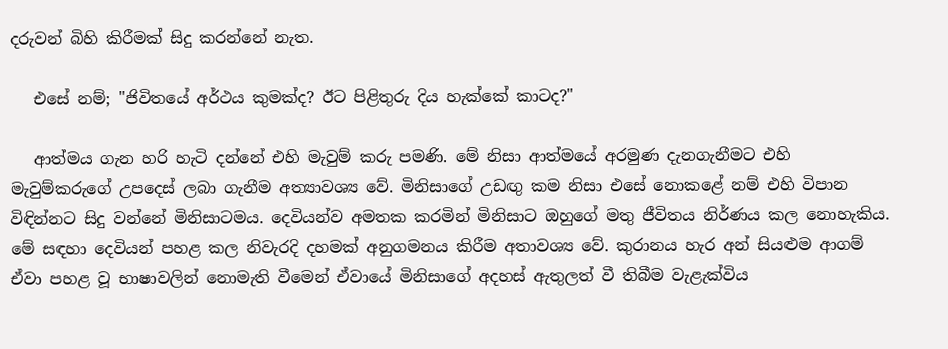දරුවන් බිහි කිරීමක් සිදු කරන්නේ නැත.

   එසේ නම්; "ජිවිතයේ අර්ථය කුමක්ද? ඊට පිළිතුරු දිය හැක්කේ කාටද?"

   ආත්මය ගැන හරි හැටි දන්නේ එහි මැවුම් කරු පමණි. මේ නිසා ආත්මයේ අරමුණ දැනගැනීමට එහි මැවුම්කරුගේ උපදෙස් ලබා ගැනීම අත්‍යාවශ්‍ය වේ. මිනිසාගේ උඩඟු කම නිසා එසේ නොකළේ නම් එහි විපාන විඳින්නට සිදු වන්නේ මිනිසාටමය. දෙවියන්ව අමතක කරමින් මිනිසාට ඔහුගේ මතු ජීවිතය නිර්ණය කල නොහැකිය. මේ සඳහා දෙවියන් පහළ කල නිවැරදි දහමක් අනුගමනය කිරීම අතාවශ්‍ය වේ. කුරානය හැර අන් සියළුම ආගම් ඒවා පහළ වූ භාෂාවලින් නොමැති වීමෙන් ඒවායේ මිනිසාගේ අදහස් ඇතුලත් වී තිබීම වැළැක්විය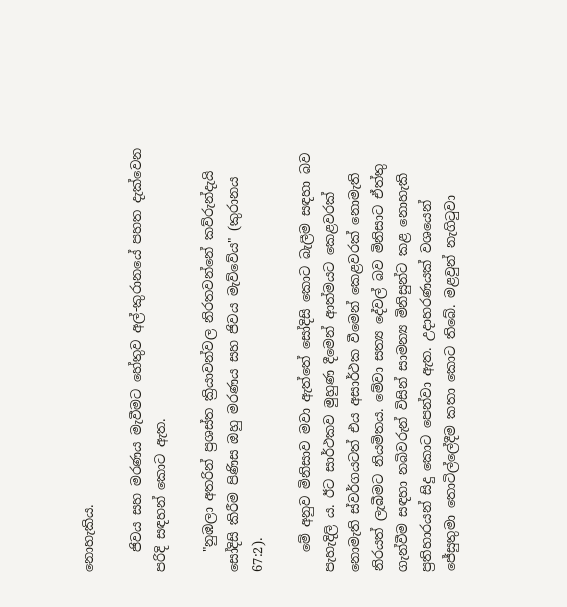නොහැකිය.

   ජිවය සහ මරණය මැවීමට හේතුව අල්-කුරානයේ පහත දැක්වෙන පරිදි සඳහන් කොට ඇත.

   "නුඹලා අතරින් ප්‍රශස්ත ක්‍රියාවන්වල නිරතවන්නේ කව්රුන්දැයි සෝදිසි කිරීම පිණිස ඔහු මරණය සහ ජිවය මැව්වේය" (කුරානය 67:2).

   මේ අනුව මිනිසාව මවා ඇත්තේ සෝදිසි කොට බැලීම සඳහා බව පැහැදිලි ය. ඊට සාර්ථකව මුහුණ දීමෙන් ආත්මයට කෙළවරක් නොමැති ස්වර්ගයටත් එය අසාර්ථක වීමෙන් කෙළවරක් නොමැති නිරයත් ලැබීමට නියමිතය. මේවා සත්‍ය දේවල් බව මිනිසාට ඒත්තු ගැන්වීම සඳහා නබිවරුන් විසින් සාමන්‍ය මිනිසුන්ට කළ නොහැකි ප්‍රතිහාරයන් සිදු කොට පෙන්වා ඇත. උදාහරණයක් වශයෙන් ජේසුතුමා තොටිල්ලේදීම කතා කොට තිබේ. මළවුන් නැගිටුවා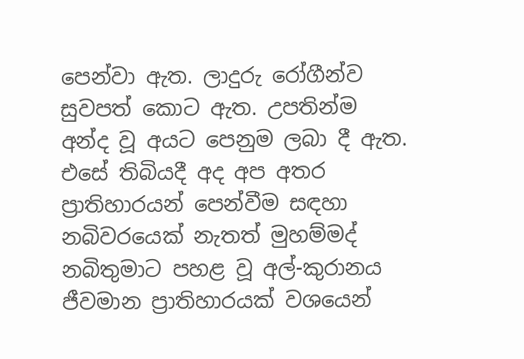පෙන්වා ඇත. ලාදුරු රෝගීන්ව සුවපත් කොට ඇත. උපතින්ම අන්ද වූ අයට පෙනුම ලබා දී ඇත. එසේ තිබියදී අද අප අතර ප්‍රාතිහාරයන් පෙන්වීම සඳහා නබිවරයෙක් නැතත් මුහම්මද් නබිතුමාට පහළ වූ අල්-කුරානය ජීවමාන ප්‍රාතිහාරයක් වශයෙන්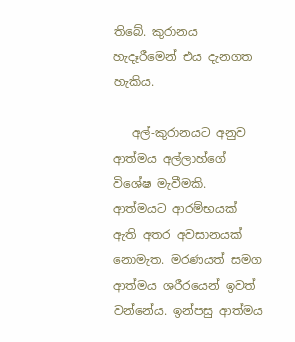තිබේ. කුරානය හැදෑරීමෙන් එය දැනගත හැකිය.

   අල්-කුරානයට අනුව ආත්මය අල්ලාහ්ගේ විශේෂ මැවීමකි. ආත්මයට ආරම්භයක් ඇති අතර අවසානයක් නොමැත. මරණයත් සමග ආත්මය ශරීරයෙන් ඉවත් වන්නේය. ඉන්පසු ආත්මය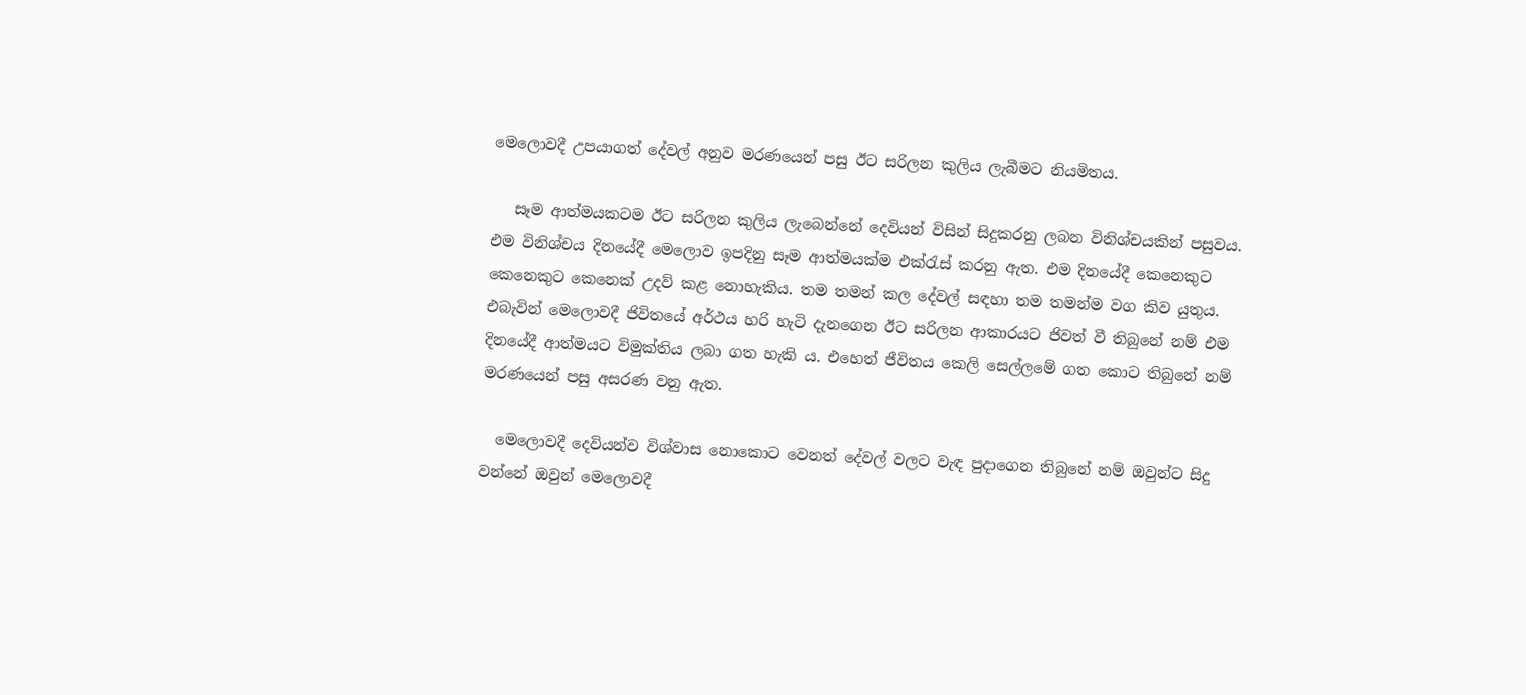මෙලොවදී උපයාගත් දේවල් අනුව මරණයෙන් පසු ඊට සරිලන කුලිය ලැබීමට නියමිතය.

   සෑම ආත්මයකටම ඊට සරිලන කුලිය ලැබෙන්නේ දෙවියන් විසින් සිදුකරනු ලබන විනිශ්චයකින් පසුවය. එම විනිශ්චය දිනයේදී මෙලොව ඉපදිනු සෑම ආත්මයක්ම එක්රැස් කරනු ඇත. එම දිනයේදී කෙනෙකුට කෙනෙකුට කෙනෙක් උදව් කළ නොහැකිය. තම තමන් කල දේවල් සඳහා තම තමන්ම වග කිව යුතුය. එබැවින් මෙලොවදී ජිවිතයේ අර්ථය හරි හැටි දැනගෙන ඊට සරිලන ආකාරයට ජිවත් වී තිබුනේ නම් එම දිනයේදී ආත්මයට විමුක්තිය ලබා ගත හැකි ය. එහෙත් ජීවිතය කෙලි සෙල්ලමේ ගත කොට තිබුනේ නම් මරණයෙන් පසු අසරණ වනු ඇත.

  මෙලොවදී දෙවියන්ව විශ්වාස නොකොට වෙනත් දේවල් වලට වැඳ පුදාගෙන තිබුනේ නම් ඔවුන්ට සිදු වන්නේ ඔවුන් මෙලොවදී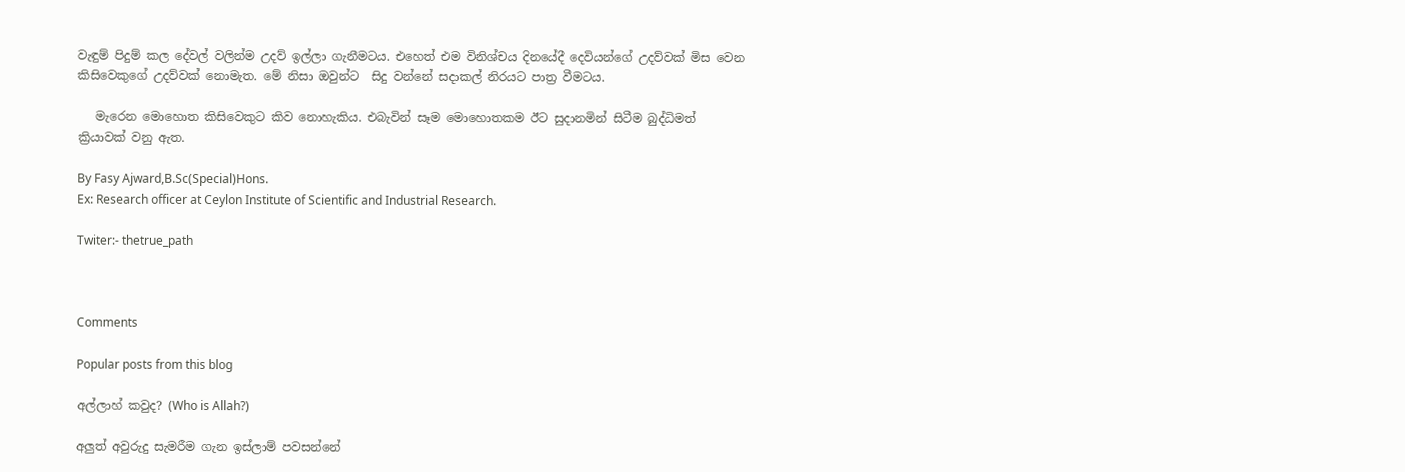වැඳුම් පිදුම් කල දේවල් වලින්ම උදව් ඉල්ලා ගැනීමටය. එහෙත් එම විනිශ්චය දිනයේදී දෙවියන්ගේ උදව්වක් මිස වෙන කිසිවෙකුගේ උදව්වක් නොමැත. මේ නිසා ඔවුන්ට  සිදු වන්නේ සදාකල් නිරයට පාත්‍ර වීමටය.

   මැරෙන මොහොත කිසිවෙකුට කිව නොහැකිය. එබැවින් සෑම මොහොතකම ඊට සුදානමින් සිටීම බුද්ධිමත් ක්‍රියාවක් වනු ඇත.

By Fasy Ajward,B.Sc(Special)Hons.
Ex: Research officer at Ceylon Institute of Scientific and Industrial Research.

Twiter:- thetrue_path



Comments

Popular posts from this blog

අල්ලාහ් කවුද? (Who is Allah?)

අලුත් අවුරුදු සැමරීම ගැන ඉස්ලාම් පවසන්නේ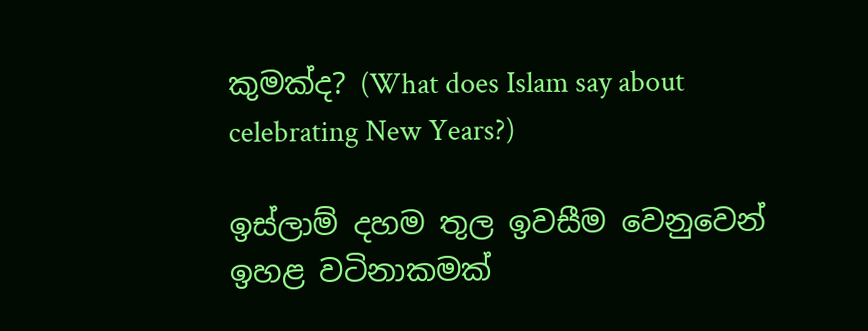කුමක්ද? (What does Islam say about celebrating New Years?)

ඉස්ලාම් දහම තුල ඉවසීම වෙනුවෙන් ඉහළ වටිනාකමක්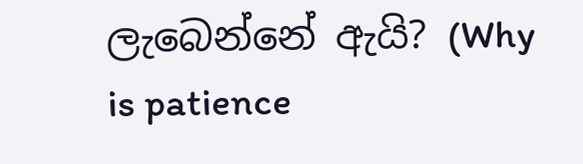ලැබෙන්නේ ඇයි? (Why is patience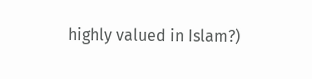highly valued in Islam?)